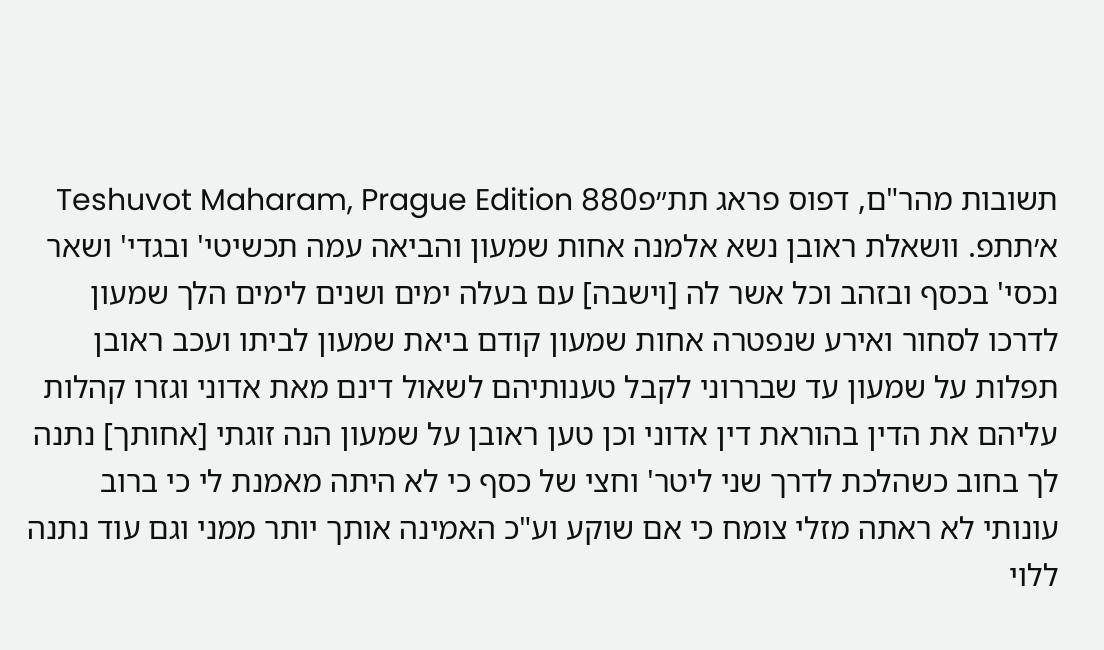תשובות מהר"ם, דפוס פראג תת״פTeshuvot Maharam, Prague Edition 880
א׳תתפ. וושאלת ראובן נשא אלמנה אחות שמעון והביאה עמה תכשיטי' ובגדי' ושאר נכסי' בכסף ובזהב וכל אשר לה [וישבה] עם בעלה ימים ושנים לימים הלך שמעון לדרכו לסחור ואירע שנפטרה אחות שמעון קודם ביאת שמעון לביתו ועכב ראובן תפלות על שמעון עד שבררוני לקבל טענותיהם לשאול דינם מאת אדוני וגזרו קהלות עליהם את הדין בהוראת דין אדוני וכן טען ראובן על שמעון הנה זוגתי [אחותך] נתנה לך בחוב כשהלכת לדרך שני ליטר' וחצי של כסף כי לא היתה מאמנת לי כי ברוב עונותי לא ראתה מזלי צומח כי אם שוקע וע"כ האמינה אותך יותר ממני וגם עוד נתנה ללוי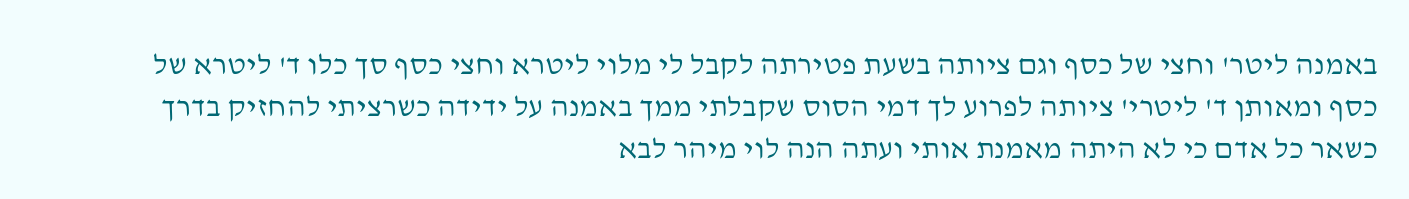באמנה ליטר' וחצי של כסף וגם ציותה בשעת פטירתה לקבל לי מלוי ליטרא וחצי כסף סך כלו ד' ליטרא של כסף ומאותן ד' ליטרי' ציותה לפרוע לך דמי הסוס שקבלתי ממך באמנה על ידידה כשרציתי להחזיק בדרך כשאר כל אדם כי לא היתה מאמנת אותי ועתה הנה לוי מיהר לבא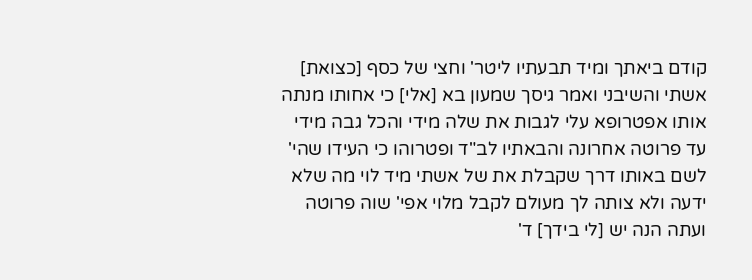קודם ביאתך ומיד תבעתיו ליטר' וחצי של כסף [כצואת] אשתי והשיבני ואמר גיסך שמעון בא [אלי] כי אחותו מנתה אותו אפטרופא עלי לגבות את שלה מידי והכל גבה מידי עד פרוטה אחרונה והבאתיו לב"ד ופטרוהו כי העידו שהי' לשם באותו דרך שקבלת את של אשתי מיד לוי מה שלא ידעה ולא צותה לך מעולם לקבל מלוי אפי' שוה פרוטה ועתה הנה יש [לי בידך] ד'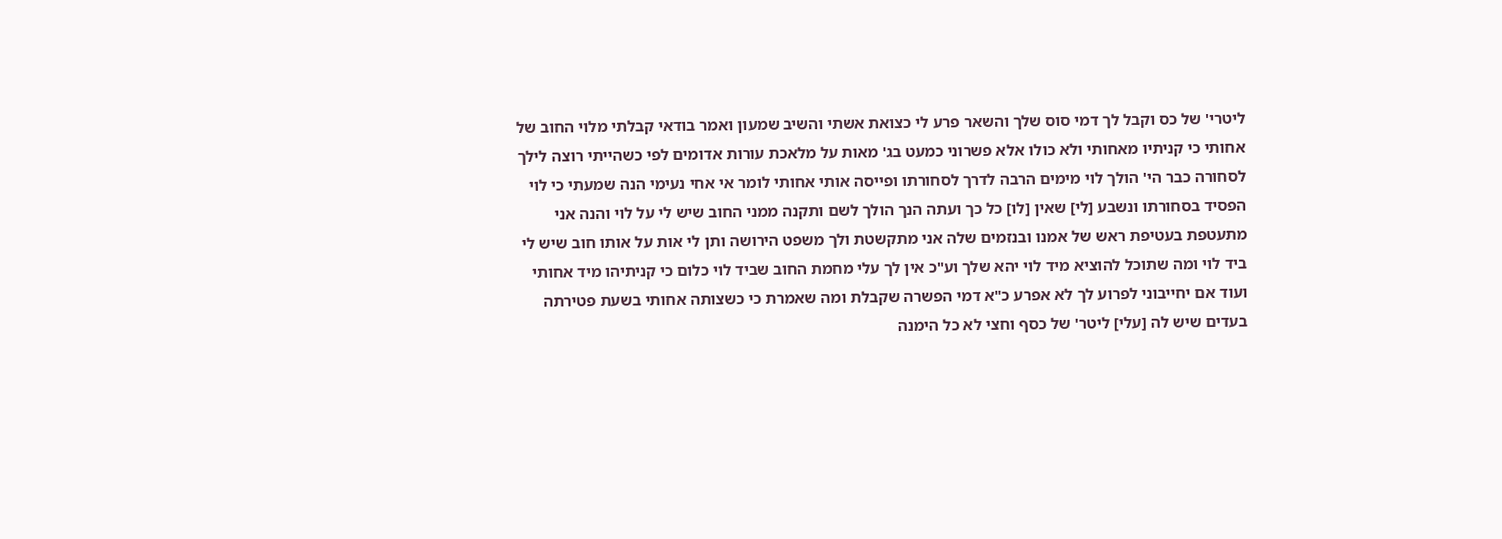ליטרי' של כס וקבל לך דמי סוס שלך והשאר פרע לי כצואת אשתי והשיב שמעון ואמר בודאי קבלתי מלוי החוב של אחותי כי קניתיו מאחותי ולא כולו אלא פשרוני כמעט בג' מאות על מלאכת עורות אדומים לפי כשהייתי רוצה לילך לסחורה כבר הי' הולך לוי מימים הרבה לדרך לסחורתו ופייסה אותי אחותי לומר אי אחי נעימי הנה שמעתי כי לוי הפסיד בסחורתו ונשבע [לי] שאין [לו] כל כך ועתה הנך הולך לשם ותקנה ממני החוב שיש לי על לוי והנה אני מתעטפת בעטיפת ראש של אמנו ובנזמים שלה אני מתקשטת ולך משפט הירושה ותן לי אות על אותו חוב שיש לי ביד לוי ומה שתוכל להוציא מיד לוי יהא שלך וע"כ אין לך עלי מחמת החוב שביד לוי כלום כי קניתיהו מיד אחותי ועוד אם יחייבוני לפרוע לך לא אפרע כ"א דמי הפשרה שקבלת ומה שאמרת כי כשצותה אחותי בשעת פטירתה בעדים שיש לה [עלי] ליטר' של כסף וחצי לא כל הימנה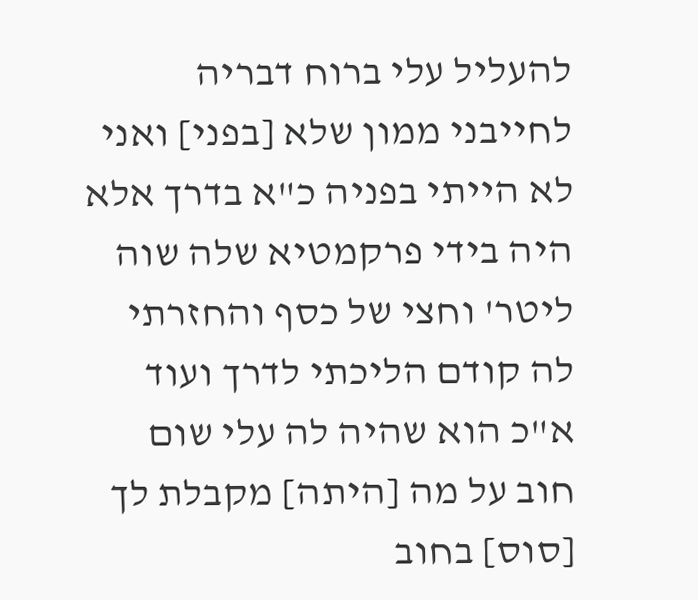להעליל עלי ברוח דבריה לחייבני ממון שלא [בפני] ואני לא הייתי בפניה כ"א בדרך אלא היה בידי פרקמטיא שלה שוה ליטר' וחצי של כסף והחזרתי לה קודם הליכתי לדרך ועוד א"כ הוא שהיה לה עלי שום חוב על מה [היתה] מקבלת לך [סוס] בחוב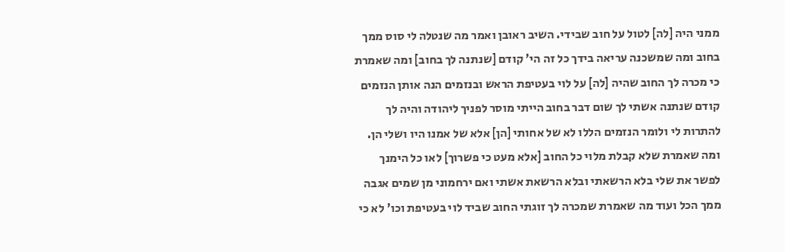ממני היה [לה] לטול על חוב שבידי. השיב ראובן ואמר מה שנטלה לי סוס ממך בחוב ומה שמשכנה עריאה בידך כל זה הי' קודם [שנתנה לך בחוב] ומה שאמרת כי מכרה לך החוב שהיה [לה] על לוי בעטיפת הראש ובנזמים הנה אותן הנזמים קודם שנתנה אשתי לך שום דבר בחוב הייתי מוסר לפניך ליהודה והיה לך להתרות לי ולומר הנזמים הללו לא של אחותי [הן] אלא של אמנו היו ושלי הן. ומה שאמרת שלא קבלת מלוי כל החוב [אלא מעט כי פשרוך] לאו כל הימנך לפשר את שלי בלא הרשאתי ובלא הרשאת אשתי ואם ירחמוני מן שמים אגבה ממך הכל ועוד מה שאמרת שמכרה לך זוגתי החוב שביד לוי בעטיפת וכו' לא כי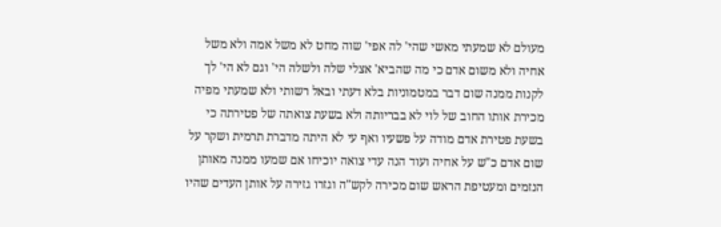מעולם לא שמעתי מאשי שהי' לה אפי' שוה מחט לא משל אמה ולא משל אחיה ולא משום אדם כי מה שהביא' אצלי שלה ולשלה הי' וגם לא הי' לך לקנות ממנה שום דבר במטמוניות בלא דעתי ובאל רשותי ולא שמעתי מפיה מכירת אותו החוב של לוי לא בבריותה ולא בשעת צואתה של פטירתה כי בשעת פטירת אדם מודה על פשעיו ואף עי לא היתה מדברת תרמית ושקר על שום אדם כ"ש על אחיה ועוד הנה עדי צואה יוכיחו אם שמעו ממנה מאותן הנזמים ומעטיפת הראש שום מכירה לקש"ה וגזרו גזירה על אותן העדים שהיו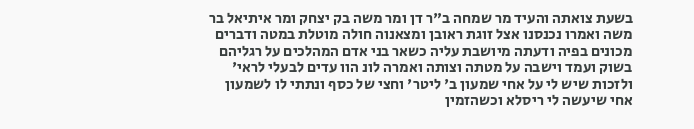בשעת צואתה והעיד מר שמחה ב"ר דן ומר משה בק יצחק ומר איתיאל בר משה ואמרו נכנסנו אצל זוגת ראובן ומצאנוה חולה מוטלת במטה ודברים מכונים בפיה ודעתה מיושבת עליה כשאר בני אדם המהלכים על רגליהם בשוק ועמד וישבה על מטתה וצותה ואמרה לונ הוו עדים לבעלי לראי' ולזכות שיש לי על אחי שמעון ב' ליטר' וחצי של כסף ונתתי לו לשמעון אחי שיעשה לי ריסלא וכשהזמין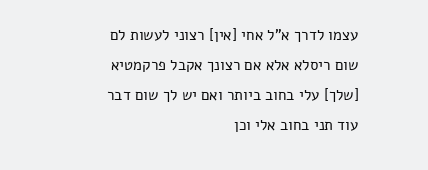עצמו לדרך א"ל אחי [אין] רצוני לעשות לם שום ריסלא אלא אם רצונך אקבל פרקמטיא [שלך] עלי בחוב ביותר ואם יש לך שום דבר עוד תני בחוב אלי וכן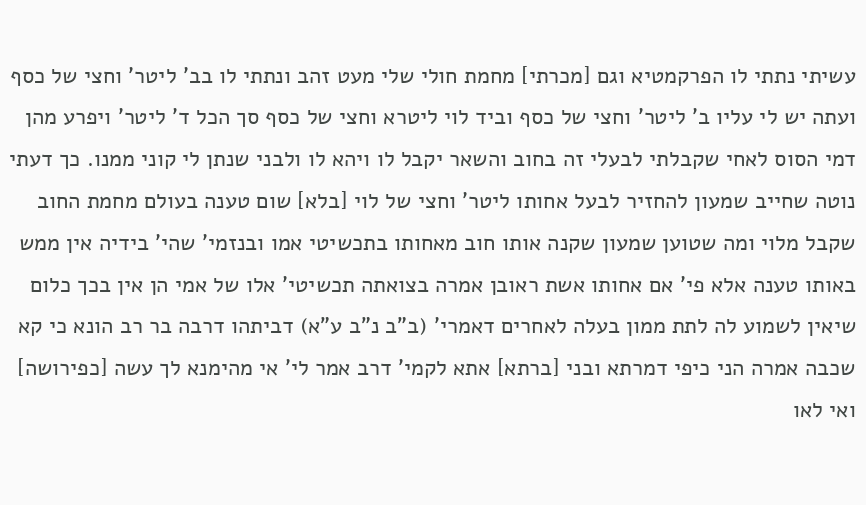עשיתי נתתי לו הפרקמטיא וגם [מכרתי] מחמת חולי שלי מעט זהב ונתתי לו בב' ליטר' וחצי של כסף ועתה יש לי עליו ב' ליטר' וחצי של כסף וביד לוי ליטרא וחצי של כסף סך הכל ד' ליטר' ויפרע מהן דמי הסוס לאחי שקבלתי לבעלי זה בחוב והשאר יקבל לו ויהא לו ולבני שנתן לי קוני ממנו. כך דעתי נוטה שחייב שמעון להחזיר לבעל אחותו ליטר' וחצי של לוי [בלא] שום טענה בעולם מחמת החוב שקבל מלוי ומה שטוען שמעון שקנה אותו חוב מאחותו בתכשיטי אמו ובנזמי' שהי' בידיה אין ממש באותו טענה אלא פי' אם אחותו אשת ראובן אמרה בצואתה תכשיטי' אלו של אמי הן אין בכך כלום שיאין לשמוע לה לתת ממון בעלה לאחרים דאמרי' (ב"ב נ"ב ע"א) דביתהו דרבה בר רב הונא כי קא שכבה אמרה הני כיפי דמרתא ובני [ברתא] אתא לקמי' דרב אמר לי' אי מהימנא לך עשה [כפירושה] ואי לאו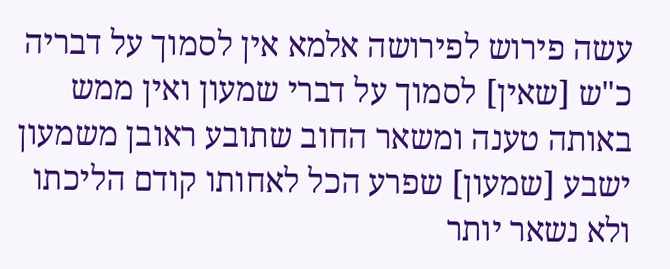עשה פירוש לפירושה אלמא אין לסמוך על דבריה כ"ש [שאין] לסמוך על דברי שמעון ואין ממש באותה טענה ומשאר החוב שתובע ראובן משמעון ישבע [שמעון] שפרע הכל לאחותו קודם הליכתו ולא נשאר יותר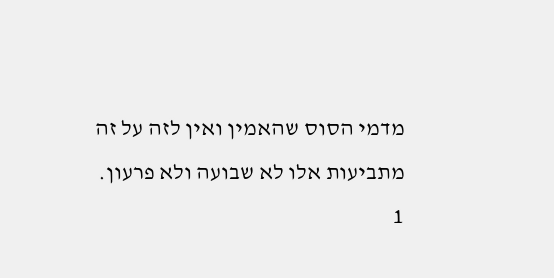מדמי הסוס שהאמין ואין לזה על זה מתביעות אלו לא שבועה ולא פרעון.
1